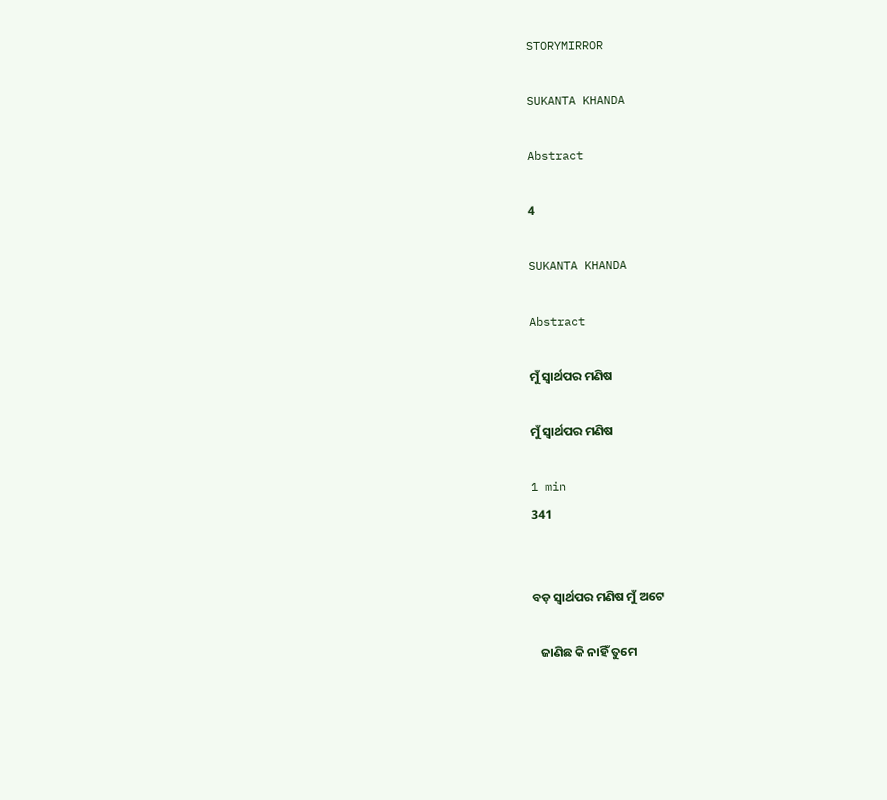STORYMIRROR

SUKANTA KHANDA

Abstract

4

SUKANTA KHANDA

Abstract

ମୁଁ ସ୍ବାର୍ଥପର ମଣିଷ

ମୁଁ ସ୍ବାର୍ଥପର ମଣିଷ

1 min
341


ବଡ଼ ସ୍ବାର୍ଥପର ମଣିଷ ମୁଁ ଅଟେ

   ଜାଣିଛ କି ନାହିଁ ତୁମେ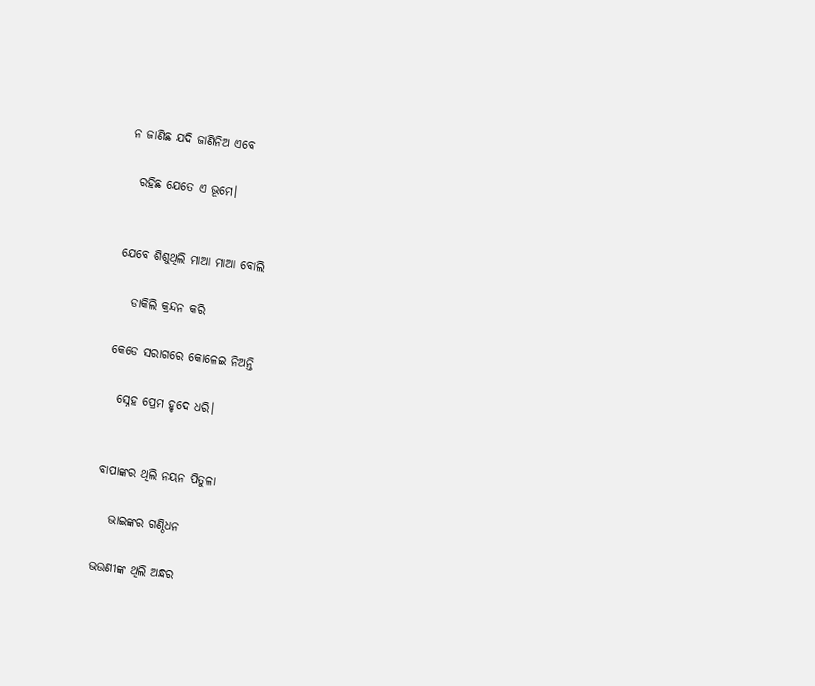ନ ଜାଣିଛ ଯଦି ଜାଣିନିଅ ଏବେ

  ରହିଛ ଯେତେ ଏ ଭୂମେ।


ଯେବେ ଶିଶୁଥିଲି ମାଆ ମାଆ ବୋଲି

   ଡାକିଲି କ୍ରନ୍ଦନ କରି

କେଡେ ସରାଗରେ କୋଳେଇ ନିଅନ୍ତି

  ସ୍ନେହ ପ୍ରେମ ହୃଦେ ଧରି।


ବାପାଙ୍କର ଥିଲି ନୟନ ପିତୁଳା

   ଭାଇଙ୍କର ଗଣ୍ଠିଧନ

ଭଉଣୀଙ୍କ ଥିଲି ଅନ୍ଧର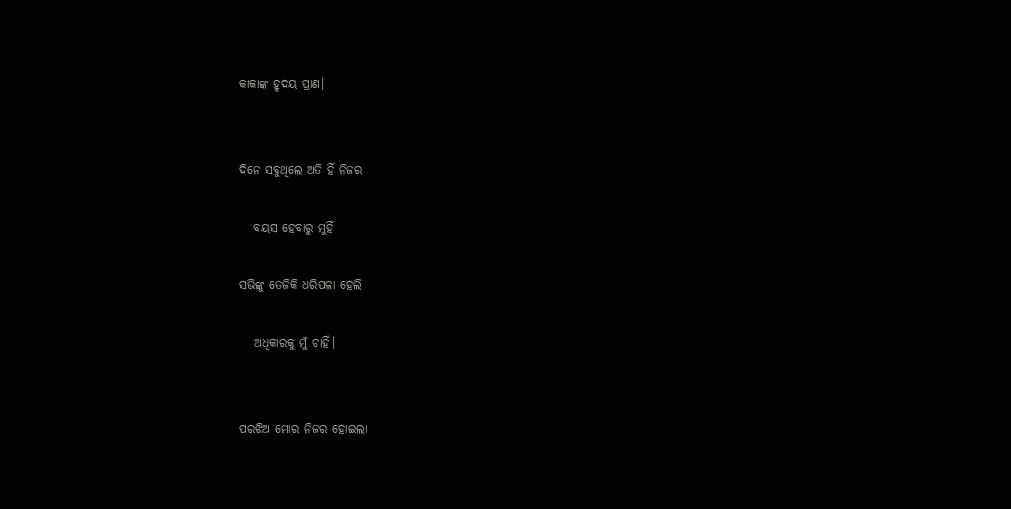କାକାଙ୍କ ହୃଦୟ ପ୍ରାଣ।


ଦିନେ ସବୁଥିଲେ ଅତି ହିଁ ନିଜର

   ବୟସ ହେବାରୁ ମୁହିଁ

ସଭିଙ୍କୁ ତେଜିକି ଧରିପଳା ହେଲି

   ଅଧିକାରକୁ ମୁଁ ଚାହିଁ।


ପରଝିଅ ମୋର ନିଜର ହୋଇଲା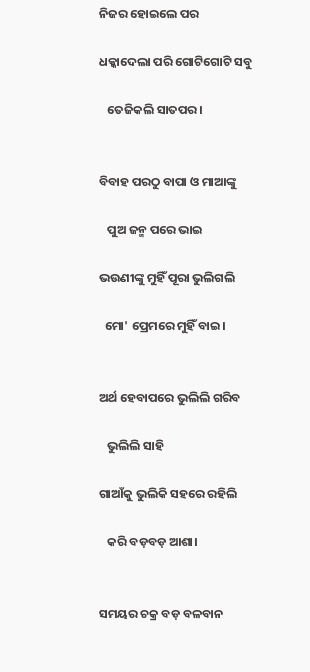ନିଜର ହୋଇଲେ ପର

ଧକ୍କାଦେଲା ପରି ଗୋଟିଗୋଟି ସବୁ

   ତେଜିକଲି ସାତପର।


ବିବାହ ପରଠୁ ବାପା ଓ ମାଆଙ୍କୁ

   ପୁଅ ଜନ୍ମ ପରେ ଭାଇ

ଭଉଣୀଙ୍କୁ ମୁହିଁ ପୂରା ଭୁଲିଗଲି

  ମୋ' ପ୍ରେମରେ ମୁହିଁ ବାଇ।


ଅର୍ଥ ହେବାପରେ ଭୁଲିଲି ଗରିବ

   ଭୁଲିଲି ସାହି

ଗାଆଁକୁ ଭୁଲିକି ସହରେ ରହିଲି

   କରି ବଡ଼ବଡ଼ ଆଶା।


ସମୟର ଚକ୍ର ବଡ଼ ବଳବାନ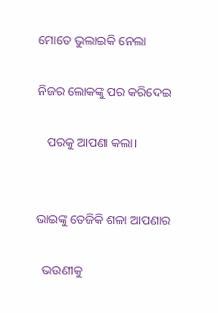ମୋତେ ଭୁଲାଇକି ନେଲା

ନିଜର ଲୋକଙ୍କୁ ପର କରିଦେଇ

   ପରକୁ ଆପଣା କଲା।


ଭାଇଙ୍କୁ ତେଜିକି ଶଳା ଆପଣାର

  ଭଉଣୀକୁ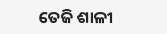ତେଜି ଶାଳୀ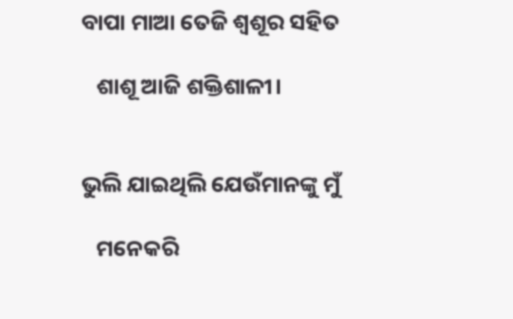ବାପା ମାଆ ତେଜି ଶ୍ବଶୂର ସହିତ

   ଶାଶୂ ଆଜି ଶକ୍ତିଶାଳୀ।


ଭୁଲି ଯାଇଥିଲି ଯେଉଁମାନଙ୍କୁ ମୁଁ

   ମନେକରି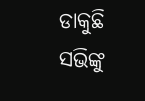ଡାକୁଛି ସଭିଙ୍କୁ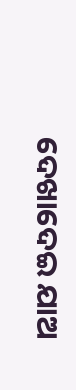ଦେଖାଦେଇ ଯାଅ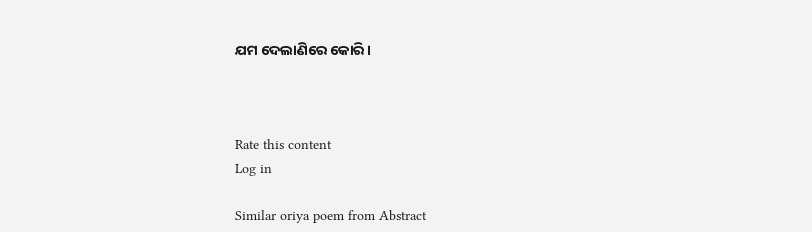ଯମ ଦେଲାଣିରେ କୋରି।



Rate this content
Log in

Similar oriya poem from Abstract